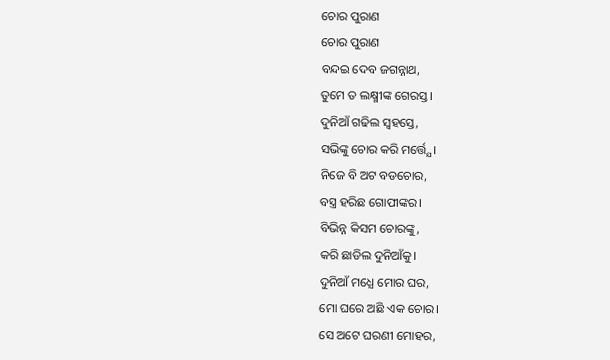ଚୋର ପୁରାଣ
ଚୋର ପୁରାଣ
ବନ୍ଦଇ ଦେବ ଜଗନ୍ନାଥ,
ତୁମେ ତ ଲକ୍ଷ୍ମୀଙ୍କ ଗେରସ୍ତ।
ଦୁନିଆଁ ଗଢିଲ ସ୍ଵହସ୍ତେ,
ସଭିଙ୍କୁ ଚୋର କରି ମର୍ତ୍ତ୍ଯେ।
ନିଜେ ବି ଅଟ ବଡଚୋର,
ବସ୍ତ୍ର ହରିଛ ଗୋପୀଙ୍କର।
ବିଭିନ୍ନ କିସମ ଚୋରଙ୍କୁ,
କରି ଛାଡିଲ ଦୁନିଆଁକୁ।
ଦୁନିଆଁ ମଧ୍ଯେ ମୋର ଘର,
ମୋ ଘରେ ଅଛି ଏକ ଚୋର।
ସେ ଅଟେ ଘରଣୀ ମୋହର,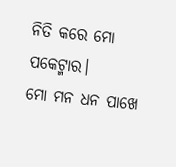ନିତି କରେ ମୋ ପକେଟ୍ମାର।
ମୋ ମନ ଧନ ପାଖେ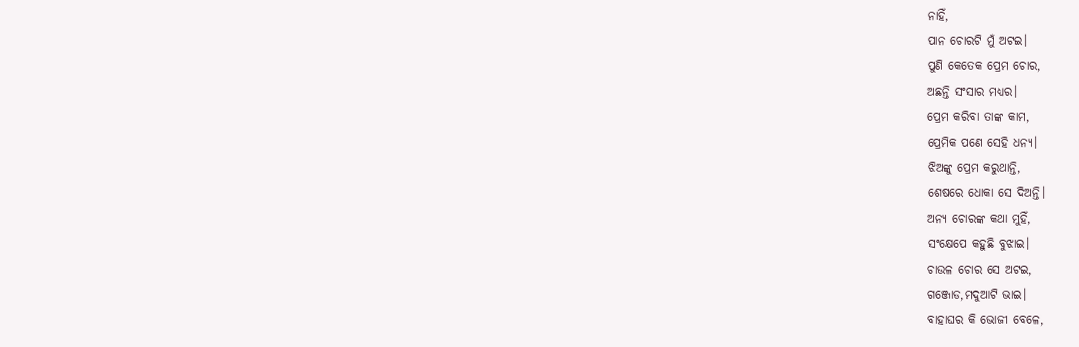ନାହିଁ,
ପାନ ଚୋରଟି ମୁଁ ଅଟଇ।
ପୁଣି କେତେକ ପ୍ରେମ ଚୋର,
ଅଛନ୍ତି ସଂସାର ମଧ୍ୟର।
ପ୍ରେମ କରିବା ତାଙ୍କ କାମ,
ପ୍ରେମିକ ପଣେ ସେହି ଧନ୍ୟ।
ଝିଅଙ୍କୁ ପ୍ରେମ କରୁଥାନ୍ତି,
ଶେଷରେ ଧୋକା ସେ ଦିଅନ୍ତି।
ଅନ୍ଯ ଚୋରଙ୍କ କଥା ମୁହିଁ,
ସଂକ୍ଷେପେ କହୁଛି ବୁଝାଇ।
ଚାଉଳ ଚୋର ସେ ଅଟଇ,
ଗଞ୍ଜୋଡ,ମଦୁଆଟି ଭାଇ।
ବାହାଘର କି ଭୋଜୀ ବେଳେ,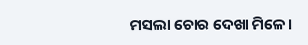ମସଲା ଚୋର ଦେଖା ମିଳେ।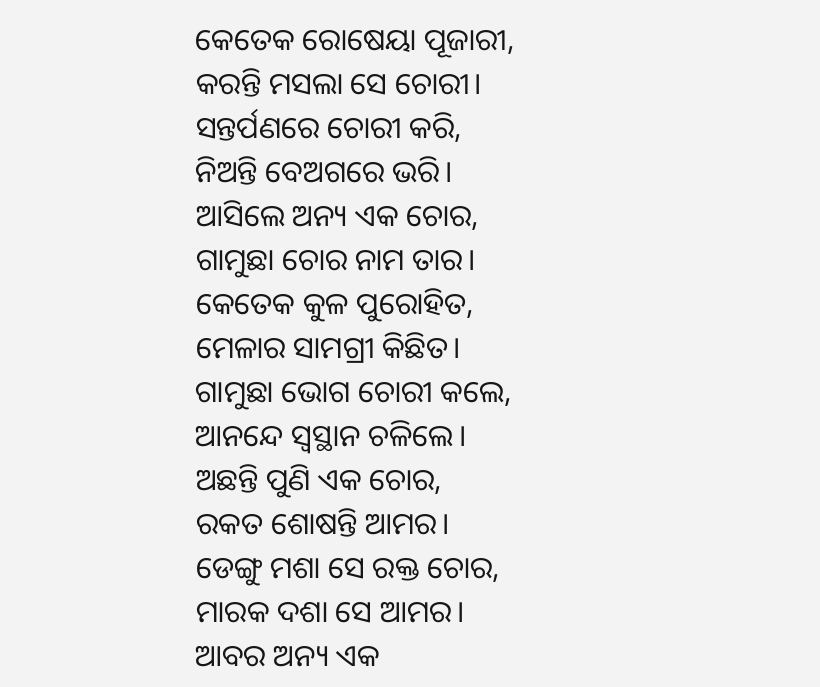କେତେକ ରୋଷେୟା ପୂଜାରୀ,
କରନ୍ତି ମସଲା ସେ ଚୋରୀ।
ସନ୍ତର୍ପଣରେ ଚୋରୀ କରି,
ନିଅନ୍ତି ବେଅଗରେ ଭରି।
ଆସିଲେ ଅନ୍ୟ ଏକ ଚୋର,
ଗାମୁଛା ଚୋର ନାମ ତାର।
କେତେକ କୁଳ ପୁରୋହିତ,
ମେଳାର ସାମଗ୍ରୀ କିଛିତ।
ଗାମୁଛା ଭୋଗ ଚୋରୀ କଲେ,
ଆନନ୍ଦେ ସ୍ଵସ୍ଥାନ ଚଳିଲେ।
ଅଛନ୍ତି ପୁଣି ଏକ ଚୋର,
ରକତ ଶୋଷନ୍ତି ଆମର।
ଡେଙ୍ଗୁ ମଶା ସେ ରକ୍ତ ଚୋର,
ମାରକ ଦଶା ସେ ଆମର।
ଆବର ଅନ୍ୟ ଏକ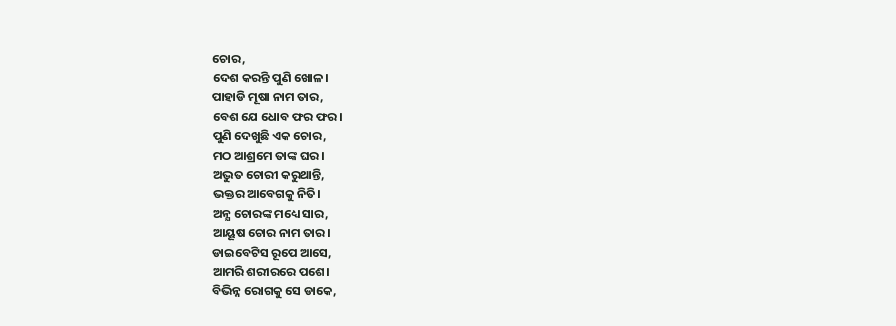ଚୋର,
ଦେଶ କରନ୍ତି ପୁଣି ଖୋଳ।
ପାହାଡି ମୂଷା ନାମ ତାର,
ବେଶ ଯେ ଧୋବ ଫର ଫର।
ପୁଣି ଦେଖୁଛି ଏକ ଚୋର,
ମଠ ଆଶ୍ରମେ ତାଙ୍କ ଘର।
ଅଦ୍ଭୁତ ଚୋରୀ କରୁଥାନ୍ତି,
ଭକ୍ତର ଆବେଗକୁ ନିତି।
ଅନ୍ଯ ଚୋରଙ୍କ ମଧ୍ୟେ ସାର,
ଆୟୂଷ ଚୋର ନାମ ତାର।
ଡାଇବେଟିସ ରୂପେ ଆସେ,
ଆମରି ଶରୀରରେ ପଶେ।
ବିଭିନ୍ନ ରୋଗକୁ ସେ ଡାକେ,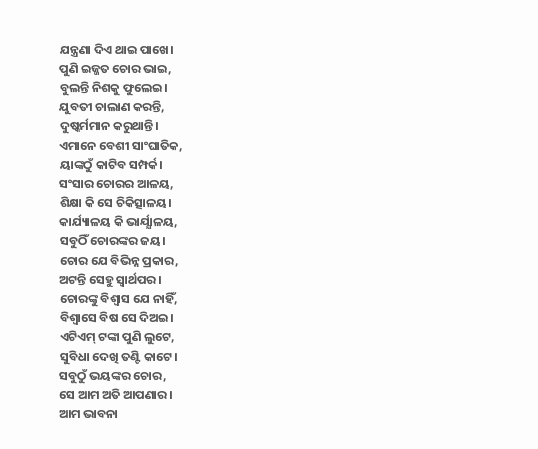ଯନ୍ତ୍ରଣା ଦିଏ ଥାଇ ପାଖେ।
ପୁଣି ଇଜ୍ଜତ ଚୋର ଭାଇ,
ବୁଲନ୍ତି ନିଶକୁ ଫୁଲେଇ।
ଯୁବତୀ ଚାଲାଣ କରନ୍ତି,
ଦୁଷ୍କର୍ମମାନ କରୁଥାନ୍ତି।
ଏମାନେ ବେଶୀ ସାଂଘାତିକ,
ୟାଙ୍କଠୁଁ କାଟିବ ସମ୍ପର୍କ।
ସଂସାର ଚୋରର ଆଳୟ,
ଶିକ୍ଷା କି ସେ ଚିକିତ୍ସାଳୟ।
କାର୍ଯ୍ୟାଳୟ କି ଭାର୍ଯ୍ଯାଳୟ,
ସବୁଠିଁ ଚୋରଙ୍କର ଜୟ।
ଚୋର ଯେ ବିଭିନ୍ନ ପ୍ରକାର,
ଅଟନ୍ତି ସେହୁ ସ୍ଵାର୍ଥପର।
ଚୋରଙ୍କୁ ବିଶ୍ଵାସ ଯେ ନାହିଁ,
ବିଶ୍ଵାସେ ବିଷ ସେ ଦିଅଇ।
ଏଟିଏମ୍ ଟଙ୍କା ପୁଣି ଲୁଟେ,
ସୁବିଧା ଦେଖି ତଣ୍ଟି କାଟେ।
ସବୁଠୁଁ ଭୟଙ୍କର ଚୋର,
ସେ ଆମ ଅତି ଆପଣାର।
ଆମ ଭାବନା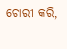ଚୋରୀ କରି,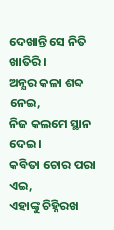ଦେଖାନ୍ତି ସେ ନିତି ଖାତିରି।
ଅନ୍ଯର କଳା ଶବ୍ଦ ନେଇ,
ନିଜ କଲମେ ସ୍ଥାନ ଦେଇ।
କବିତା ଚୋର ପରା ଏଇ,
ଏହାଙ୍କୁ ଚିହ୍ନିରଖ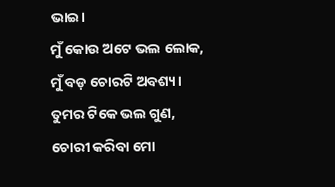ଭାଇ।
ମୁଁ କୋଉ ଅଟେ ଭଲ ଲୋକ,
ମୁଁ ବଡ଼ ଚୋରଟି ଅବଶ୍ୟ।
ତୁମର ଟିକେ ଭଲ ଗୁଣ,
ଚୋରୀ କରିବା ମୋ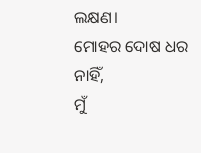ଲକ୍ଷଣ।
ମୋହର ଦୋଷ ଧର ନାହିଁ,
ମୁଁ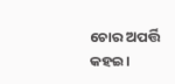ଚୋର ଅପର୍ତ୍ତି କହଇ।